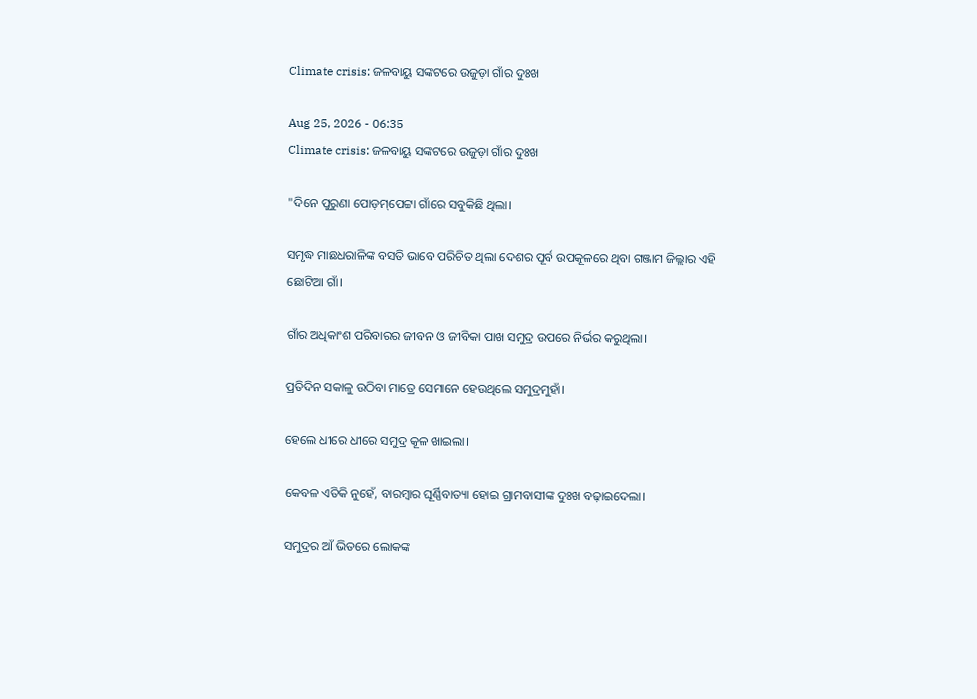Climate crisis: ଜଳବାୟୁ ସଙ୍କଟରେ ଉଜୁଡ଼ା ଗାଁର ଦୁଃଖ

Aug 25, 2026 - 06:35
Climate crisis: ଜଳବାୟୁ ସଙ୍କଟରେ ଉଜୁଡ଼ା ଗାଁର ଦୁଃଖ

"ଦିନେ ପୁରୁଣା ପୋଡ଼ମ୍‌ପେଟ୍ଟା ଗାଁରେ ସବୁକିଛି ଥିଲା।

ସମୃଦ୍ଧ ମାଛଧରାଳିଙ୍କ ବସତି ଭାବେ ପରିଚିତ ଥିଲା ଦେଶର ପୂର୍ବ ଉପକୂଳରେ ଥିବା ଗଞ୍ଜାମ ଜିଲ୍ଲାର ଏହି ଛୋଟିଆ ଗାଁ।

ଗାଁର ଅଧିକାଂଶ ପରିବାରର ଜୀବନ ଓ ଜୀବିକା ପାଖ ସମୁଦ୍ର ଉପରେ ନିର୍ଭର କରୁଥିଲା।

ପ୍ରତିଦିନ ସକାଳୁ ଉଠିବା ମାତ୍ରେ ସେମାନେ ହେଉଥିଲେ ସମୁଦ୍ରମୁହାଁ।

ହେଲେ ଧୀରେ ଧୀରେ ସମୁଦ୍ର କୂଳ ଖାଇଲା।

କେବଳ ଏତିକି ନୁହେଁ, ବାରମ୍ବାର ଘୂର୍ଣ୍ଣିବାତ୍ୟା ହୋଇ ଗ୍ରାମବାସୀଙ୍କ ଦୁଃଖ ବଢ଼ାଇଦେଲା।

ସମୁଦ୍ରର ଆଁ ଭିତରେ ଲୋକଙ୍କ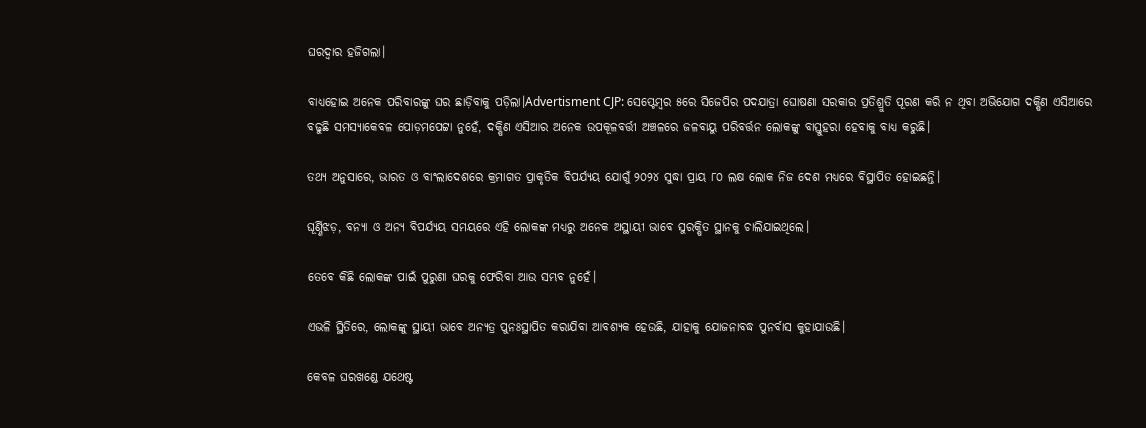ଘରଦ୍ବାର ହଜିଗଲା।

ବାଧ୍ୟହୋଇ ଅନେକ ପରିବାରଙ୍କୁ ଘର ଛାଡ଼ିବାକୁ ପଡ଼ିଲା।Advertisment CJP: ସେପ୍ଟେମ୍ବର ୫ରେ ସିଜେପିର ପଦଯାତ୍ରା ଘୋଷଣା ସରକାର ପ୍ରତିଶ୍ରୁତି ପୂରଣ କରି ନ ଥିବା ଅଭିଯୋଗ ଦକ୍ଷିଣ ଏସିଆରେ ବଢୁଛି ସମସ୍ୟାକେବଳ ପୋଡ଼ମପେଟ୍ଟା ନୁହେଁ, ଦକ୍ଷିଣ ଏସିଆର ଅନେକ ଉପକୂଳବର୍ତ୍ତୀ ଅଞ୍ଚଳରେ ଜଳବାୟୁ ପରିବର୍ତ୍ତନ ଲୋକଙ୍କୁ ବାସ୍ତୁହରା ହେବାକୁ ବାଧ୍ୟ କରୁଛି।

ତଥ୍ୟ ଅନୁସାରେ, ଭାରତ ଓ ବାଂଲାଦେଶରେ କ୍ରମାଗତ ପ୍ରାକୃତିକ ବିପର୍ଯ୍ୟୟ ଯୋଗୁଁ ୨୦୨୪ ସୁଦ୍ଧା ପ୍ରାୟ ୮୦ ଲକ୍ଷ ଲୋକ ନିଜ ଦେଶ ମଧ୍ୟରେ ବିସ୍ଥାପିତ ହୋଇଛନ୍ତି।

ଘୂର୍ଣ୍ଣିଝଡ଼, ବନ୍ୟା ଓ ଅନ୍ୟ ବିପର୍ଯ୍ୟୟ ସମୟରେ ଏହି ଲୋକଙ୍କ ମଧ୍ୟରୁ ଅନେକ ଅସ୍ଥାୟୀ ଭାବେ ସୁରକ୍ଷିତ ସ୍ଥାନକୁ ଚାଲିଯାଇଥିଲେ।

ତେବେ କିଛି ଲୋକଙ୍କ ପାଇଁ ପୁରୁଣା ଘରକୁ ଫେରିବା ଆଉ ସମ୍ଭବ ନୁହେଁ।

ଏଭଳି ସ୍ଥିତିରେ, ଲୋକଙ୍କୁ ସ୍ଥାୟୀ ଭାବେ ଅନ୍ୟତ୍ର ପୁନଃସ୍ଥାପିତ କରାଯିବା ଆବଶ୍ୟକ ହେଉଛି, ଯାହାକୁ ଯୋଜନାବଦ୍ଧ ପୁନର୍ବାସ କୁହାଯାଉଛି।

କେବଳ ଘରଖଣ୍ଡେ ଯଥେଷ୍ଟ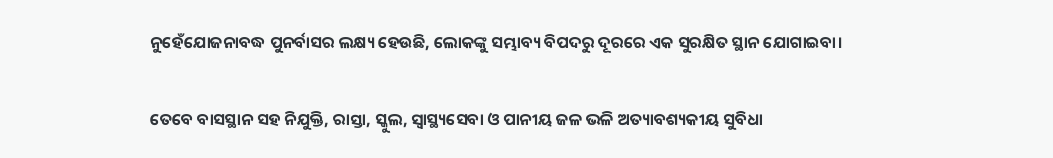ନୁହେଁଯୋଜନାବଦ୍ଧ ପୁନର୍ବାସର ଲକ୍ଷ୍ୟ ହେଉଛି, ଲୋକଙ୍କୁ ସମ୍ଭାବ୍ୟ ବିପଦରୁ ଦୂରରେ ଏକ ସୁରକ୍ଷିତ ସ୍ଥାନ ଯୋଗାଇବା।

ତେବେ ବାସସ୍ଥାନ ସହ ନିଯୁକ୍ତି, ରାସ୍ତା, ସ୍କୁଲ, ସ୍ୱାସ୍ଥ୍ୟସେବା ଓ ପାନୀୟ ଜଳ ଭଳି ଅତ୍ୟାବଶ୍ୟକୀୟ ସୁବିଧା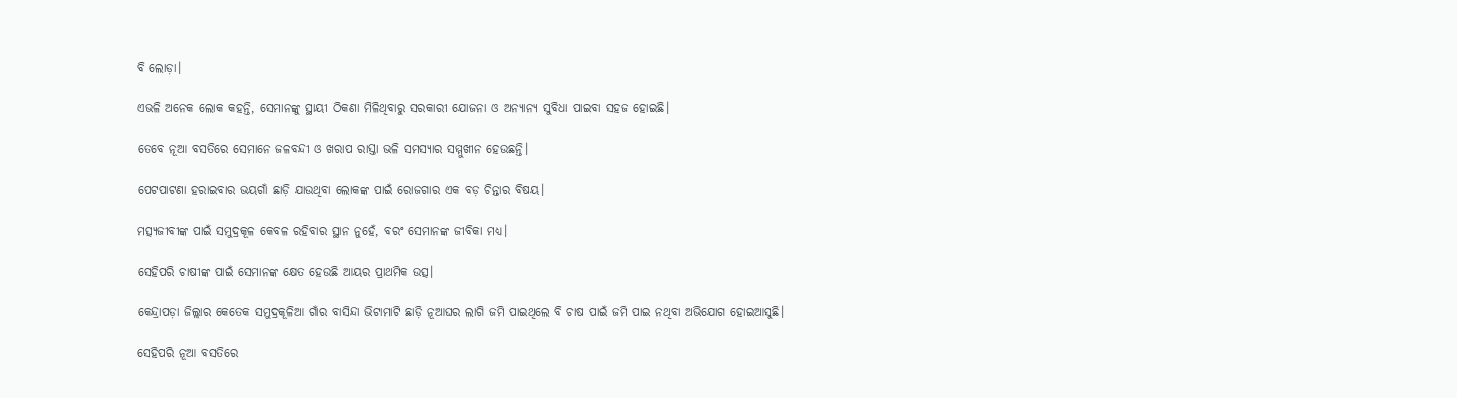ବି ଲୋଡ଼ା।

ଏଭଳି ଅନେକ ଲୋକ କହନ୍ତି, ସେମାନଙ୍କୁ ସ୍ଥାୟୀ ଠିକଣା ମିଳିଥିବାରୁ ସରକାରୀ ଯୋଜନା ଓ ଅନ୍ୟାନ୍ୟ ସୁବିଧା ପାଇବା ସହଜ ହୋଇଛି।

ତେବେ ନୂଆ ବସତିରେ ସେମାନେ ଜଳବନ୍ଦୀ ଓ ଖରାପ ରାସ୍ତା ଭଳି ସମସ୍ୟାର ସମ୍ମୁଖୀନ ହେଉଛନ୍ତି।

ପେଟପାଟଣା ହରାଇବାର ଭୟଗାଁ ଛାଡ଼ି ଯାଉଥିବା ଲୋକଙ୍କ ପାଇଁ ରୋଜଗାର ଏକ ବଡ଼ ଚିନ୍ତାର ବିଷୟ।

ମତ୍ସ୍ୟଜୀବୀଙ୍କ ପାଇଁ ସମୁଦ୍ରକୂଳ କେବଳ ରହିବାର ସ୍ଥାନ ନୁହେଁ, ବରଂ ସେମାନଙ୍କ ଜୀବିକା ମଧ୍ୟ।

ସେହିପରି ଚାଷୀଙ୍କ ପାଇଁ ସେମାନଙ୍କ କ୍ଷେତ ହେଉଛି ଆୟର ପ୍ରାଥମିକ ଉତ୍ସ।

କେନ୍ଦ୍ରାପଡ଼ା ଜିଲ୍ଲାର କେତେକ ସମୁଦ୍ରକୂଳିଆ ଗାଁର ବାସିନ୍ଦା ଭିଟାମାଟି ଛାଡ଼ି ନୂଆଘର ଲାଗି ଜମି ପାଇଥିଲେ ବି ଚାଷ ପାଇଁ ଜମି ପାଇ ନଥିବା ଅଭିଯୋଗ ହୋଇଆସୁଛି।

ସେହିପରି ନୂଆ ବସତିରେ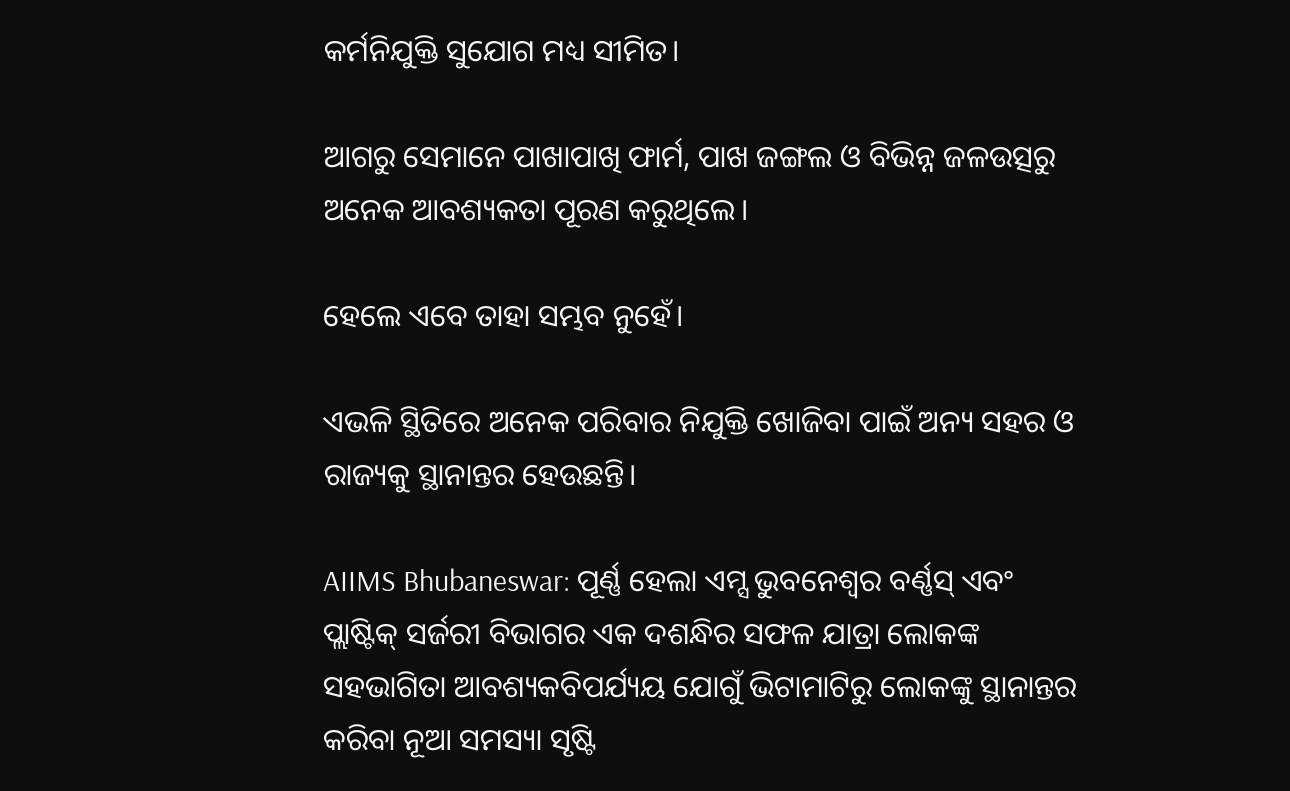କର୍ମନିଯୁକ୍ତି ସୁଯୋଗ ମଧ୍ୟ ସୀମିତ।

ଆଗରୁ ସେମାନେ ପାଖାପାଖି ଫାର୍ମ, ପାଖ ଜଙ୍ଗଲ ଓ ବିଭିନ୍ନ ଜଳଉତ୍ସରୁ ଅନେକ ଆବଶ୍ୟକତା ପୂରଣ କରୁଥିଲେ।

ହେଲେ ଏବେ ତାହା ସମ୍ଭବ ନୁହେଁ।

ଏଭଳି ସ୍ଥିତିରେ ଅନେକ ପରିବାର ନିଯୁକ୍ତି ଖୋଜିବା ପାଇଁ ଅନ୍ୟ ସହର ଓ ରାଜ୍ୟକୁ ସ୍ଥାନାନ୍ତର ହେଉଛନ୍ତି।

AIIMS Bhubaneswar: ପୂର୍ଣ୍ଣ ହେଲା ଏମ୍ସ ଭୁବନେଶ୍ବର ବର୍ଣ୍ଣସ୍ ଏବଂ ପ୍ଲାଷ୍ଟିକ୍ ସର୍ଜରୀ ବିଭାଗର ଏକ ଦଶନ୍ଧିର ସଫଳ ଯାତ୍ରା ଲୋକଙ୍କ ସହଭାଗିତା ଆବଶ୍ୟକବିପର୍ଯ୍ୟୟ ଯୋଗୁଁ ଭିଟାମାଟିରୁ ଲୋକଙ୍କୁ ସ୍ଥାନାନ୍ତର କରିବା ନୂଆ ସମସ୍ୟା ସୃଷ୍ଟି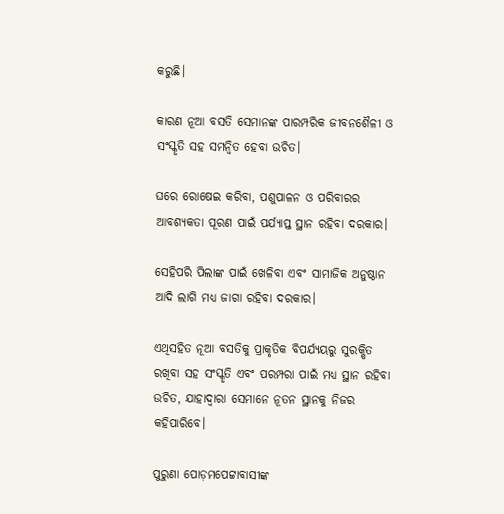କରୁଛି।

କାରଣ ନୂଆ ବସତି ସେମାନଙ୍କ ପାରମ୍ପରିକ ଜୀବନଶୈଳୀ ଓ ସଂସ୍କୃତି ସହ ସମନ୍ୱିତ ହେବା ଉଚିତ।

ଘରେ ରୋଷେଇ କରିବା, ପଶୁପାଳନ ଓ ପରିବାରର ଆବଶ୍ୟକତା ପୂରଣ ପାଇଁ ପର୍ଯ୍ୟାପ୍ତ ସ୍ଥାନ ରହିବା ଦରକାର।

ସେହିପରି ପିଲାଙ୍କ ପାଇଁ ଖେଳିବା ଏବଂ ସାମାଜିକ ଅନୁଷ୍ଠାନ ଆଦି ଲାଗି ମଧ୍ୟ ଜାଗା ରହିବା ଦରକାର।

ଏଥିସହିତ ନୂଆ ବସତିକୁ ପ୍ରାକୃତିକ ବିପର୍ଯ୍ୟୟରୁ ସୁରକ୍ଷିତ ରଖିବା ସହ ସଂସ୍କୃତି ଏବଂ ପରମ୍ପରା ପାଇଁ ମଧ୍ୟ ସ୍ଥାନ ରହିବା ଉଚିତ, ଯାହାଦ୍ବାରା ସେମାନେ ନୂତନ ସ୍ଥାନକୁ ନିଜର କହିପାରିବେ।

ପୁରୁଣା ପୋଡ଼ମପେଟ୍ଟାବାସୀଙ୍କ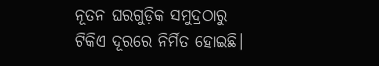ନୂତନ ଘରଗୁଡ଼ିକ ସମୁଦ୍ରଠାରୁ ଟିକିଏ ଦୂରରେ ନିର୍ମିତ ହୋଇଛି।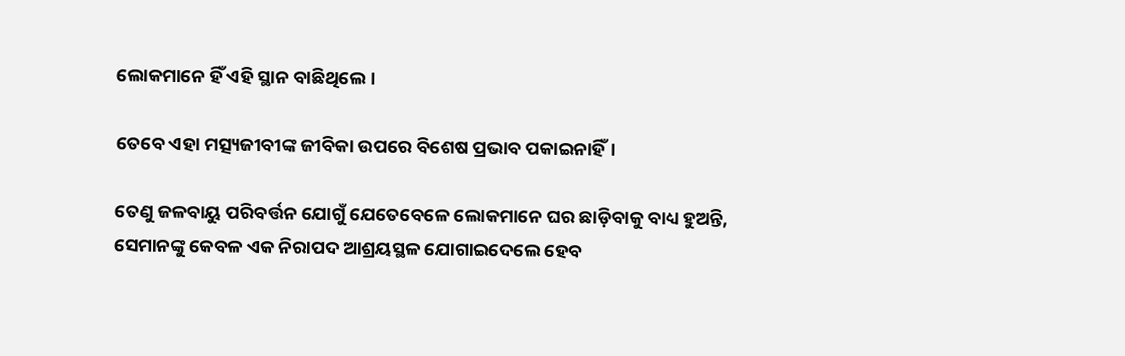ଲୋକମାନେ ହିଁ ଏହି ସ୍ଥାନ ବାଛିଥିଲେ।

ତେବେ ଏହା ମତ୍ସ୍ୟଜୀବୀଙ୍କ ଜୀବିକା ଉପରେ ବିଶେଷ ପ୍ରଭାବ ପକାଇନାହିଁ।

ତେଣୁ ଜଳବାୟୁ ପରିବର୍ତ୍ତନ ଯୋଗୁଁ ଯେତେବେଳେ ଲୋକମାନେ ଘର ଛାଡ଼ିବାକୁ ବାଧ୍ୟ ହୁଅନ୍ତି, ସେମାନଙ୍କୁ କେବଳ ଏକ ନିରାପଦ ଆଶ୍ରୟସ୍ଥଳ ଯୋଗାଇଦେଲେ ହେବ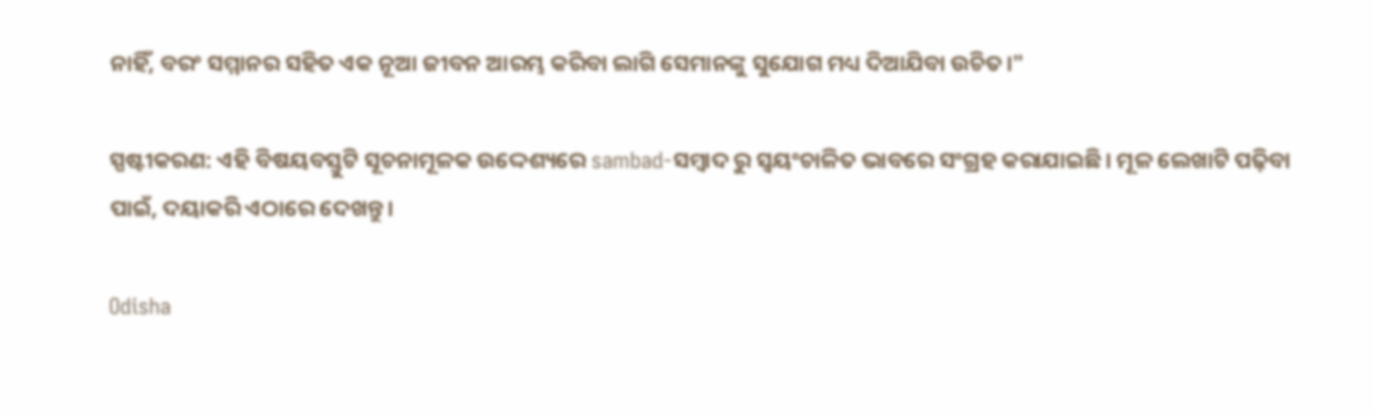ନାହିଁ, ବରଂ ସମ୍ମାନର ସହିତ ଏକ ନୂଆ ଜୀବନ ଆରମ୍ଭ କରିବା ଲାଗି ସେମାନଙ୍କୁ ସୁଯୋଗ ମଧ୍ୟ ଦିଆଯିବା ଉଚିତ।"

ସ୍ପଷ୍ଟୀକରଣ: ଏହି ବିଷୟବସ୍ତୁଟି ସୂଚନାମୂଳକ ଉଦ୍ଦେଶ୍ୟରେ sambad-ସମ୍ବାଦ ରୁ ସ୍ୱୟଂଚାଳିତ ଭାବରେ ସଂଗ୍ରହ କରାଯାଇଛି। ମୂଳ ଲେଖାଟି ପଢ଼ିବା ପାଇଁ, ଦୟାକରି ଏଠାରେ ଦେଖନ୍ତୁ।

Odisha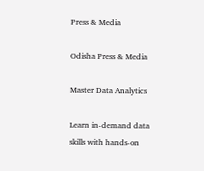Press & Media

Odisha Press & Media

Master Data Analytics

Learn in-demand data skills with hands-on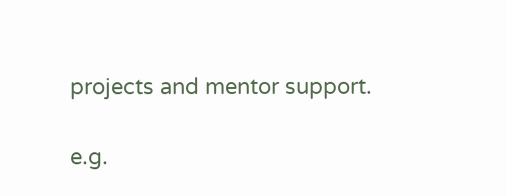projects and mentor support.

e.g.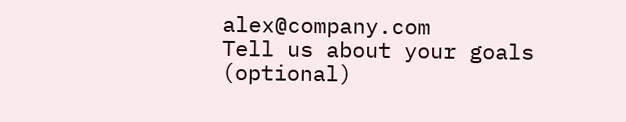alex@company.com
Tell us about your goals (optional)